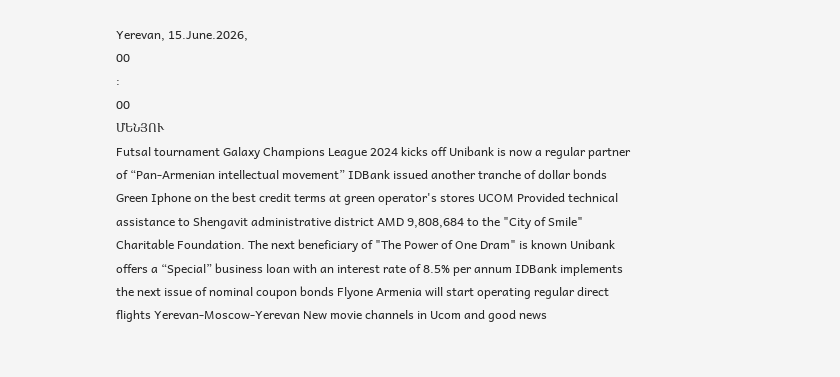Yerevan, 15.June.2026,
00
:
00
ՄԵՆՅՈՒ
Futsal tournament Galaxy Champions League 2024 kicks off Unibank is now a regular partner of “Pan-Armenian intellectual movement” IDBank issued another tranche of dollar bonds Green Iphone on the best credit terms at green operator's stores UCOM Provided technical assistance to Shengavit administrative district AMD 9,808,684 to the "City of Smile" Charitable Foundation. The next beneficiary of "The Power of One Dram" is known Unibank offers a “Special” business loan with an interest rate of 8.5% per annum IDBank implements the next issue of nominal coupon bonds Flyone Armenia will start operating regular direct flights Yerevan-Moscow-Yerevan New movie channels in Ucom and good news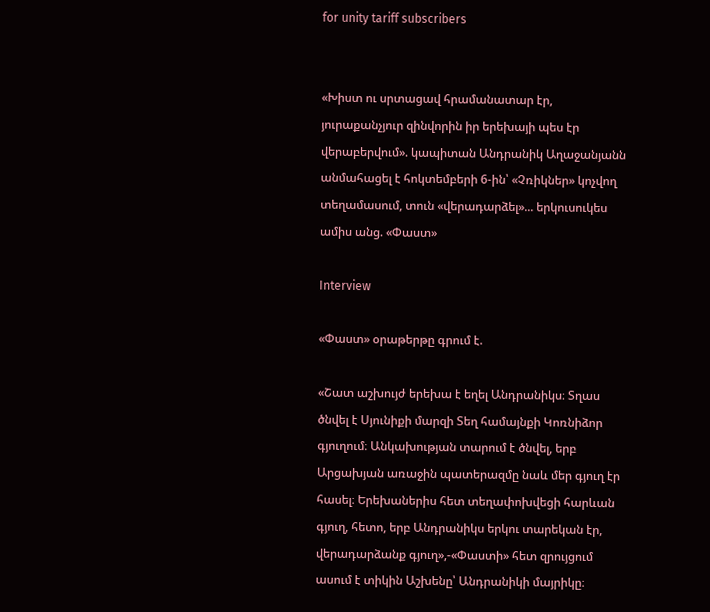for unity tariff subscribers


«Խիստ ու սրտացավ հրամանատար էր, յուրաքանչյուր զինվորին իր երեխայի պես էր վերաբերվում». կապիտան Անդրանիկ Աղաջանյանն անմահացել է հոկտեմբերի 6-ին՝ «Չռիկներ» կոչվող տեղամասում, տուն «վերադարձել»... երկուսուկես ամիս անց. «Փաստ»

Interview

«Փաստ» օրաթերթը գրում է.

«Շատ աշխույժ երեխա է եղել Անդրանիկս։ Տղաս ծնվել է Սյունիքի մարզի Տեղ համայնքի Կոռնիձոր գյուղում։ Անկախության տարում է ծնվել, երբ Արցախյան առաջին պատերազմը նաև մեր գյուղ էր հասել։ Երեխաներիս հետ տեղափոխվեցի հարևան գյուղ, հետո, երբ Անդրանիկս երկու տարեկան էր, վերադարձանք գյուղ»,-«Փաստի» հետ զրույցում ասում է տիկին Աշխենը՝ Անդրանիկի մայրիկը։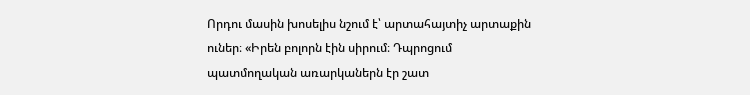Որդու մասին խոսելիս նշում է՝ արտահայտիչ արտաքին ուներ։ «Իրեն բոլորն էին սիրում։ Դպրոցում պատմողական առարկաներն էր շատ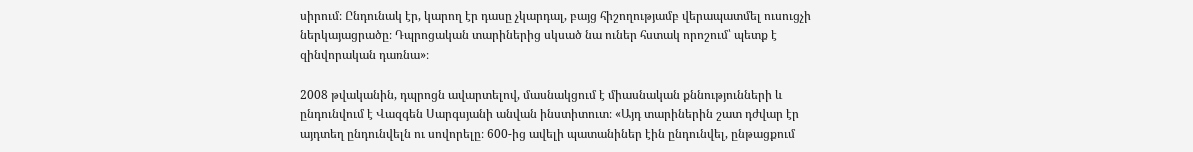սիրում։ Ընդունակ էր, կարող էր դասը չկարդալ, բայց հիշողությամբ վերապատմել ուսուցչի ներկայացրածը։ Դպրոցական տարիներից սկսած նա ուներ հստակ որոշում՝ պետք է զինվորական դառնա»։

2008 թվականին, դպրոցն ավարտելով, մասնակցում է միասնական քննությունների և ընդունվում է Վազգեն Սարգսյանի անվան ինստիտուտ։ «Այդ տարիներին շատ դժվար էր այդտեղ ընդունվելն ու սովորելը։ 600-ից ավելի պատանիներ էին ընդունվել, ընթացքում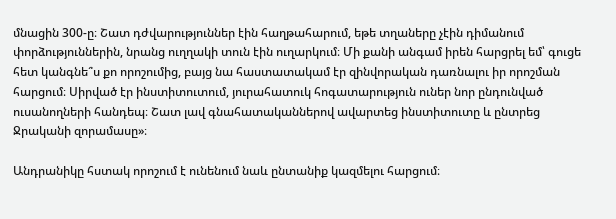մնացին 300-ը։ Շատ դժվարություններ էին հաղթահարում, եթե տղաները չէին դիմանում փորձություններին, նրանց ուղղակի տուն էին ուղարկում։ Մի քանի անգամ իրեն հարցրել եմ՝ գուցե հետ կանգնե՞ս քո որոշումից, բայց նա հաստատակամ էր զինվորական դառնալու իր որոշման հարցում։ Սիրված էր ինստիտուտում, յուրահատուկ հոգատարություն ուներ նոր ընդունված ուսանողների հանդեպ։ Շատ լավ գնահատականներով ավարտեց ինստիտուտը և ընտրեց Ջրականի զորամասը»։

Անդրանիկը հստակ որոշում է ունենում նաև ընտանիք կազմելու հարցում։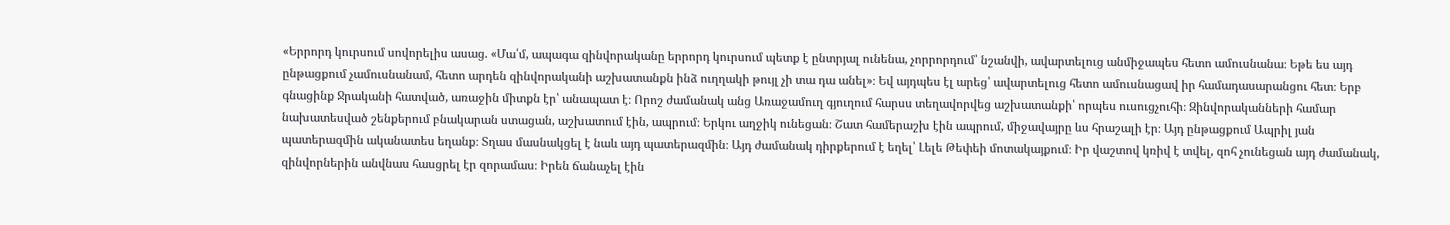«Երրորդ կուրսում սովորելիս ասաց. «Մա՛մ, ապագա զինվորականը երրորդ կուրսում պետք է ընտրյալ ունենա, չորրորդում՝ նշանվի, ավարտելուց անմիջապես հետո ամուսնանա։ Եթե ես այդ ընթացքում չամուսնանամ, հետո արդեն զինվորականի աշխատանքն ինձ ուղղակի թույլ չի տա դա անել»։ Եվ այդպես էլ արեց՝ ավարտելուց հետո ամուսնացավ իր համադասարանցու հետ։ Երբ գնացինք Ջրականի հատված, առաջին միտքն էր՝ անապատ է։ Որոշ ժամանակ անց Առաջամուղ գյուղում հարսս տեղավորվեց աշխատանքի՝ որպես ուսուցչուհի։ Զինվորականների համար նախատեսված շենքերում բնակարան ստացան, աշխատում էին, ապրում։ Երկու աղջիկ ունեցան։ Շատ համերաշխ էին ապրում, միջավայրը ևս հրաշալի էր։ Այդ ընթացքում Ապրիլ յան պատերազմին ականատես եղանք։ Տղաս մասնակցել է նաև այդ պատերազմին։ Այդ ժամանակ դիրքերում է եղել՝ Լելե Թեփեի մոտակայքում։ Իր վաշտով կռիվ է տվել, զոհ չունեցան այդ ժամանակ, զինվորներին անվնաս հասցրել էր զորամաս։ Իրեն ճանաչել էին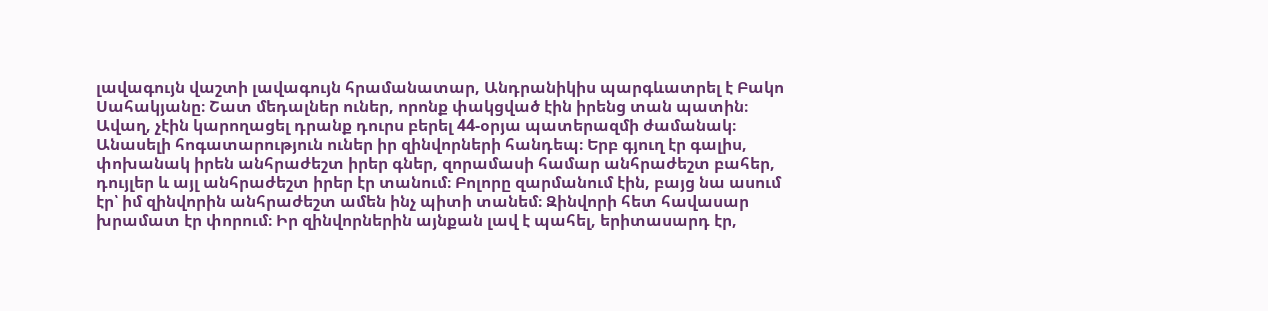լավագույն վաշտի լավագույն հրամանատար, Անդրանիկիս պարգևատրել է Բակո Սահակյանը։ Շատ մեդալներ ուներ, որոնք փակցված էին իրենց տան պատին։ Ավաղ, չէին կարողացել դրանք դուրս բերել 44-օրյա պատերազմի ժամանակ։ Անասելի հոգատարություն ուներ իր զինվորների հանդեպ։ Երբ գյուղ էր գալիս, փոխանակ իրեն անհրաժեշտ իրեր գներ, զորամասի համար անհրաժեշտ բահեր, դույլեր և այլ անհրաժեշտ իրեր էր տանում։ Բոլորը զարմանում էին, բայց նա ասում էր՝ իմ զինվորին անհրաժեշտ ամեն ինչ պիտի տանեմ։ Զինվորի հետ հավասար խրամատ էր փորում։ Իր զինվորներին այնքան լավ է պահել, երիտասարդ էր,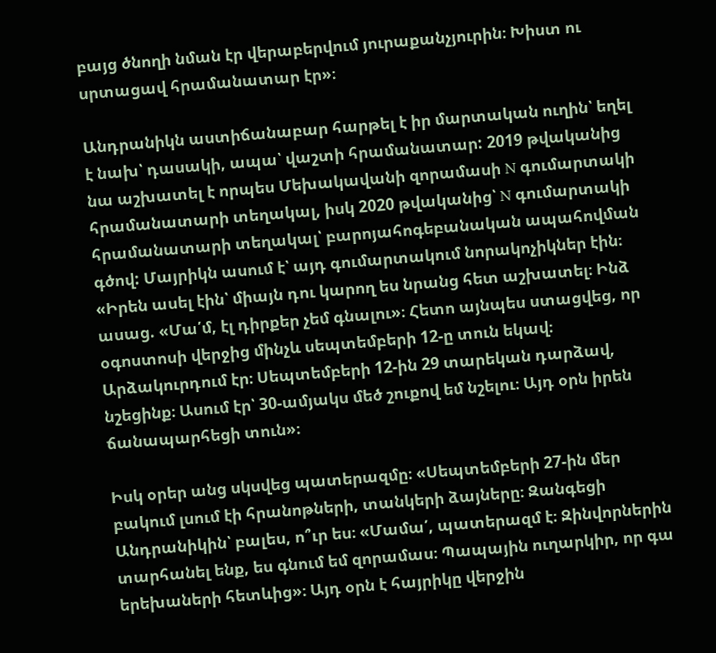բայց ծնողի նման էր վերաբերվում յուրաքանչյուրին։ Խիստ ու սրտացավ հրամանատար էր»։

Անդրանիկն աստիճանաբար հարթել է իր մարտական ուղին՝ եղել է նախ՝ դասակի, ապա՝ վաշտի հրամանատար: 2019 թվականից նա աշխատել է որպես Մեխակավանի զորամասի N գումարտակի հրամանատարի տեղակալ, իսկ 2020 թվականից՝ N գումարտակի հրամանատարի տեղակալ՝ բարոյահոգեբանական ապահովման գծով: Մայրիկն ասում է՝ այդ գումարտակում նորակոչիկներ էին։ «Իրեն ասել էին՝ միայն դու կարող ես նրանց հետ աշխատել։ Ինձ ասաց. «Մա՛մ, էլ դիրքեր չեմ գնալու»։ Հետո այնպես ստացվեց, որ օգոստոսի վերջից մինչև սեպտեմբերի 12-ը տուն եկավ։ Արձակուրդում էր։ Սեպտեմբերի 12-ին 29 տարեկան դարձավ, նշեցինք։ Ասում էր՝ 30-ամյակս մեծ շուքով եմ նշելու։ Այդ օրն իրեն ճանապարհեցի տուն»։

Իսկ օրեր անց սկսվեց պատերազմը։ «Սեպտեմբերի 27-ին մեր բակում լսում էի հրանոթների, տանկերի ձայները։ Զանգեցի Անդրանիկին՝ բալես, ո՞ւր ես։ «Մամա՛, պատերազմ է։ Զինվորներին տարհանել ենք, ես գնում եմ զորամաս։ Պապային ուղարկիր, որ գա երեխաների հետևից»։ Այդ օրն է հայրիկը վերջին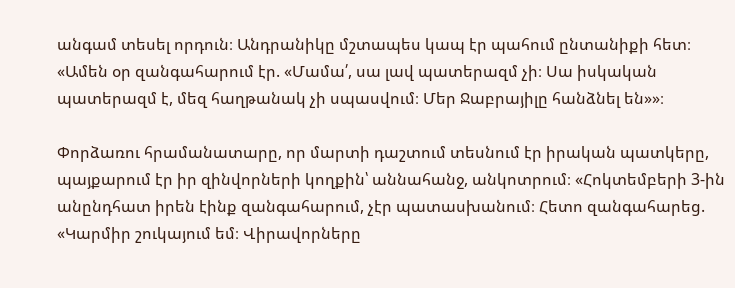անգամ տեսել որդուն։ Անդրանիկը մշտապես կապ էր պահում ընտանիքի հետ։ «Ամեն օր զանգահարում էր. «Մամա՛, սա լավ պատերազմ չի։ Սա իսկական պատերազմ է, մեզ հաղթանակ չի սպասվում։ Մեր Ջաբրայիլը հանձնել են»»։

Փորձառու հրամանատարը, որ մարտի դաշտում տեսնում էր իրական պատկերը, պայքարում էր իր զինվորների կողքին՝ աննահանջ, անկոտրում։ «Հոկտեմբերի 3-ին անընդհատ իրեն էինք զանգահարում, չէր պատասխանում։ Հետո զանգահարեց. «Կարմիր շուկայում եմ։ Վիրավորները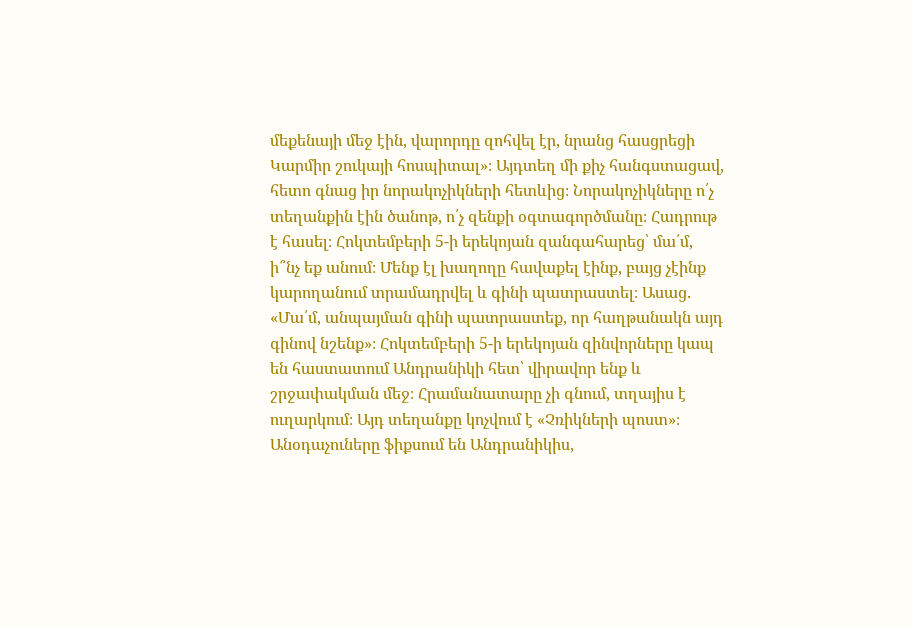մեքենայի մեջ էին, վարորդը զոհվել էր, նրանց հասցրեցի Կարմիր շուկայի հոսպիտալ»։ Այդտեղ մի քիչ հանգստացավ, հետո գնաց իր նորակոչիկների հետևից։ Նորակոչիկները ո՛չ տեղանքին էին ծանոթ, ո՛չ զենքի օգտագործմանը։ Հադրութ է հասել։ Հոկտեմբերի 5-ի երեկոյան զանգահարեց՝ մա՛մ, ի՞նչ եք անում։ Մենք էլ խաղողը հավաքել էինք, բայց չէինք կարողանում տրամադրվել և գինի պատրաստել։ Ասաց. «Մա՛մ, անպայման գինի պատրաստեք, որ հաղթանակն այդ գինով նշենք»։ Հոկտեմբերի 5-ի երեկոյան զինվորները կապ են հաստատում Անդրանիկի հետ՝ վիրավոր ենք և շրջափակման մեջ։ Հրամանատարը չի գնում, տղայիս է ուղարկում։ Այդ տեղանքը կոչվում է «Չռիկների պոստ»։ Անօդաչուները ֆիքսում են Անդրանիկիս,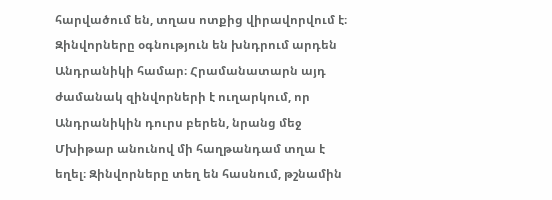հարվածում են, տղաս ոտքից վիրավորվում է։ Զինվորները օգնություն են խնդրում արդեն Անդրանիկի համար։ Հրամանատարն այդ ժամանակ զինվորների է ուղարկում, որ Անդրանիկին դուրս բերեն, նրանց մեջ Մխիթար անունով մի հաղթանդամ տղա է եղել։ Զինվորները տեղ են հասնում, թշնամին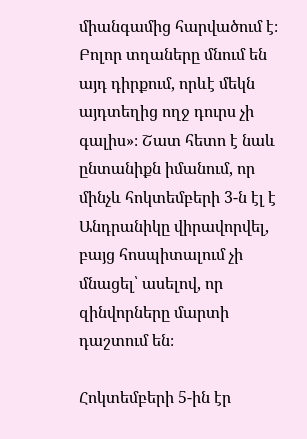միանգամից հարվածում է։ Բոլոր տղաները մնում են այդ դիրքում, որևէ մեկն այդտեղից ողջ դուրս չի գալիս»։ Շատ հետո է նաև ընտանիքն իմանում, որ մինչև հոկտեմբերի 3-ն էլ է Անդրանիկը վիրավորվել, բայց հոսպիտալում չի մնացել՝ ասելով, որ զինվորները մարտի դաշտում են։

Հոկտեմբերի 5-ին էր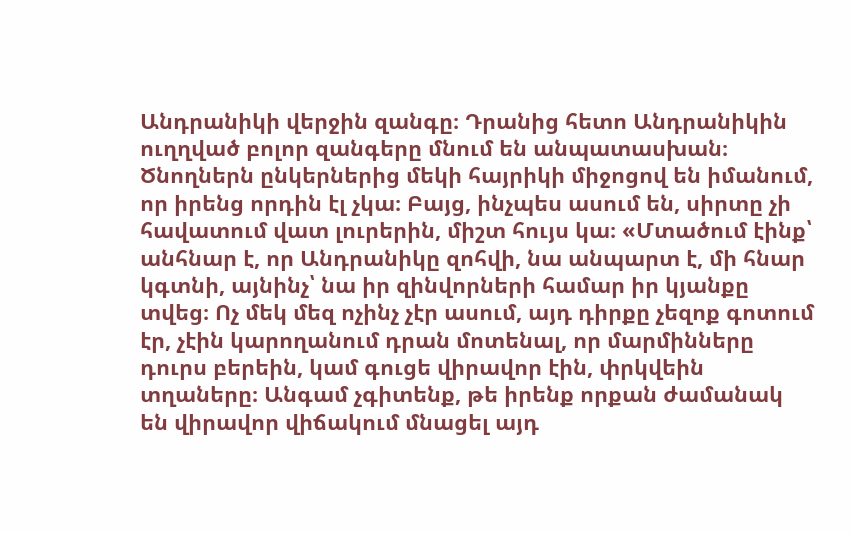Անդրանիկի վերջին զանգը։ Դրանից հետո Անդրանիկին ուղղված բոլոր զանգերը մնում են անպատասխան։ Ծնողներն ընկերներից մեկի հայրիկի միջոցով են իմանում, որ իրենց որդին էլ չկա։ Բայց, ինչպես ասում են, սիրտը չի հավատում վատ լուրերին, միշտ հույս կա։ «Մտածում էինք՝ անհնար է, որ Անդրանիկը զոհվի, նա անպարտ է, մի հնար կգտնի, այնինչ՝ նա իր զինվորների համար իր կյանքը տվեց։ Ոչ մեկ մեզ ոչինչ չէր ասում, այդ դիրքը չեզոք գոտում էր, չէին կարողանում դրան մոտենալ, որ մարմինները դուրս բերեին, կամ գուցե վիրավոր էին, փրկվեին տղաները։ Անգամ չգիտենք, թե իրենք որքան ժամանակ են վիրավոր վիճակում մնացել այդ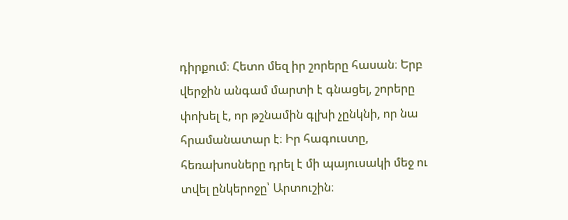դիրքում։ Հետո մեզ իր շորերը հասան։ Երբ վերջին անգամ մարտի է գնացել, շորերը փոխել է, որ թշնամին գլխի չընկնի, որ նա հրամանատար է։ Իր հագուստը, հեռախոսները դրել է մի պայուսակի մեջ ու տվել ընկերոջը՝ Արտուշին։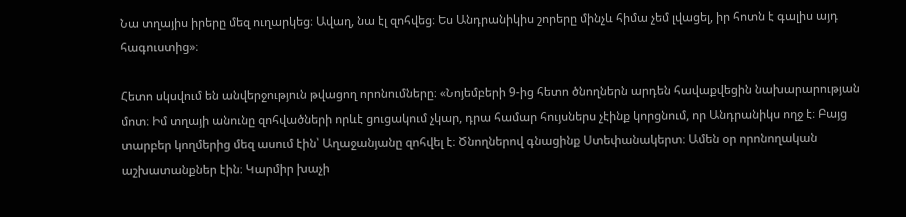Նա տղայիս իրերը մեզ ուղարկեց։ Ավաղ, նա էլ զոհվեց։ Ես Անդրանիկիս շորերը մինչև հիմա չեմ լվացել, իր հոտն է գալիս այդ հագուստից»։

Հետո սկսվում են անվերջություն թվացող որոնումները։ «Նոյեմբերի 9-ից հետո ծնողներն արդեն հավաքվեցին նախարարության մոտ։ Իմ տղայի անունը զոհվածների որևէ ցուցակում չկար, դրա համար հույսներս չէինք կորցնում, որ Անդրանիկս ողջ է։ Բայց տարբեր կողմերից մեզ ասում էին՝ Աղաջանյանը զոհվել է։ Ծնողներով գնացինք Ստեփանակերտ։ Ամեն օր որոնողական աշխատանքներ էին։ Կարմիր խաչի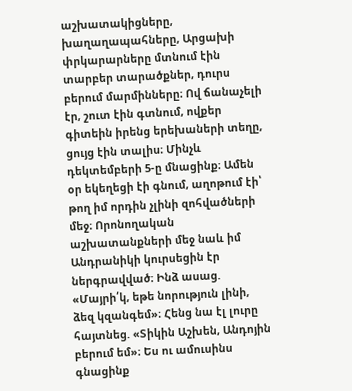աշխատակիցները, խաղաղապահները, Արցախի փրկարարները մտնում էին տարբեր տարածքներ, դուրս բերում մարմինները։ Ով ճանաչելի էր, շուտ էին գտնում, ովքեր գիտեին իրենց երեխաների տեղը, ցույց էին տալիս։ Մինչև դեկտեմբերի 5-ը մնացինք։ Ամեն օր եկեղեցի էի գնում, աղոթում էի՝ թող իմ որդին չլինի զոհվածների մեջ։ Որոնողական աշխատանքների մեջ նաև իմ Անդրանիկի կուրսեցին էր ներգրավված։ Ինձ ասաց. «Մայրի՛կ, եթե նորություն լինի, ձեզ կզանգեմ»։ Հենց նա էլ լուրը հայտնեց. «Տիկին Աշխեն, Անդոյին բերում եմ»։ Ես ու ամուսինս գնացինք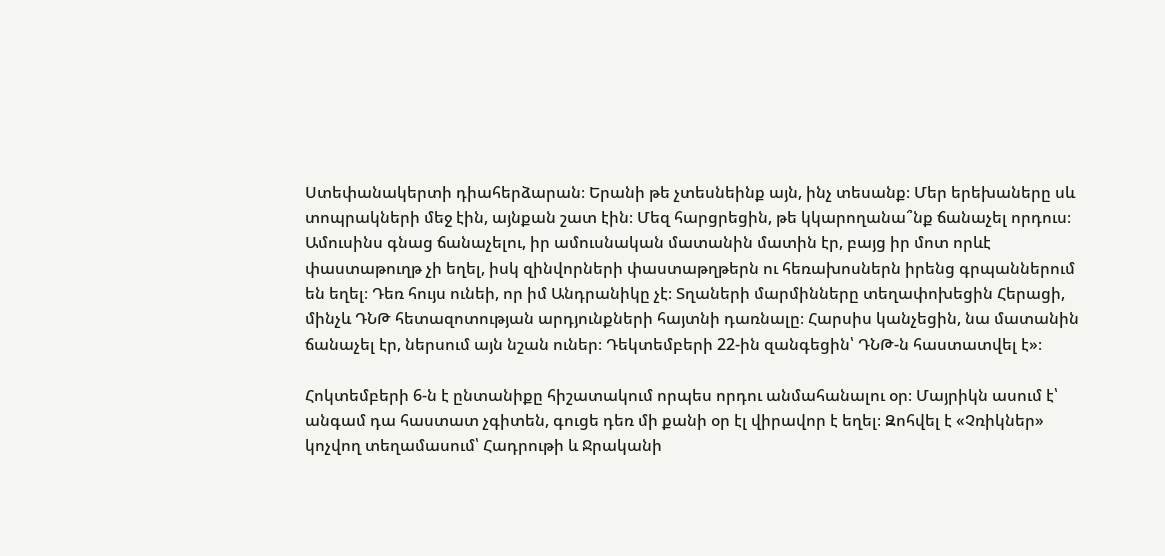Ստեփանակերտի դիահերձարան։ Երանի թե չտեսնեինք այն, ինչ տեսանք։ Մեր երեխաները սև տոպրակների մեջ էին, այնքան շատ էին։ Մեզ հարցրեցին, թե կկարողանա՞նք ճանաչել որդուս։ Ամուսինս գնաց ճանաչելու, իր ամուսնական մատանին մատին էր, բայց իր մոտ որևէ փաստաթուղթ չի եղել, իսկ զինվորների փաստաթղթերն ու հեռախոսներն իրենց գրպաններում են եղել։ Դեռ հույս ունեի, որ իմ Անդրանիկը չէ։ Տղաների մարմինները տեղափոխեցին Հերացի, մինչև ԴՆԹ հետազոտության արդյունքների հայտնի դառնալը։ Հարսիս կանչեցին, նա մատանին ճանաչել էր, ներսում այն նշան ուներ։ Դեկտեմբերի 22-ին զանգեցին՝ ԴՆԹ-ն հաստատվել է»։

Հոկտեմբերի 6-ն է ընտանիքը հիշատակում որպես որդու անմահանալու օր։ Մայրիկն ասում է՝ անգամ դա հաստատ չգիտեն, գուցե դեռ մի քանի օր էլ վիրավոր է եղել։ Զոհվել է «Չռիկներ» կոչվող տեղամասում՝ Հադրութի և Ջրականի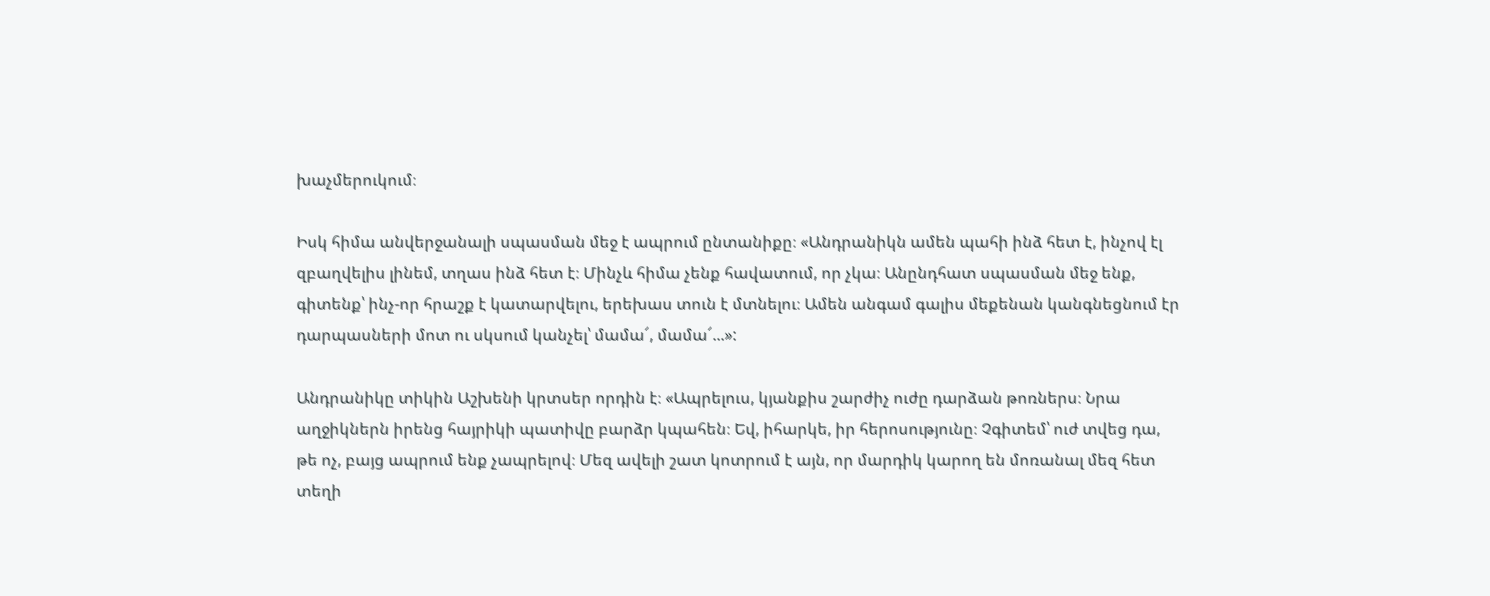խաչմերուկում։

Իսկ հիմա անվերջանալի սպասման մեջ է ապրում ընտանիքը։ «Անդրանիկն ամեն պահի ինձ հետ է, ինչով էլ զբաղվելիս լինեմ, տղաս ինձ հետ է։ Մինչև հիմա չենք հավատում, որ չկա։ Անընդհատ սպասման մեջ ենք, գիտենք՝ ինչ-որ հրաշք է կատարվելու, երեխաս տուն է մտնելու։ Ամեն անգամ գալիս մեքենան կանգնեցնում էր դարպասների մոտ ու սկսում կանչել՝ մամա՜, մամա՜...»:

Անդրանիկը տիկին Աշխենի կրտսեր որդին է։ «Ապրելուս, կյանքիս շարժիչ ուժը դարձան թոռներս։ Նրա աղջիկներն իրենց հայրիկի պատիվը բարձր կպահեն։ Եվ, իհարկե, իր հերոսությունը։ Չգիտեմ՝ ուժ տվեց դա, թե ոչ, բայց ապրում ենք չապրելով։ Մեզ ավելի շատ կոտրում է այն, որ մարդիկ կարող են մոռանալ մեզ հետ տեղի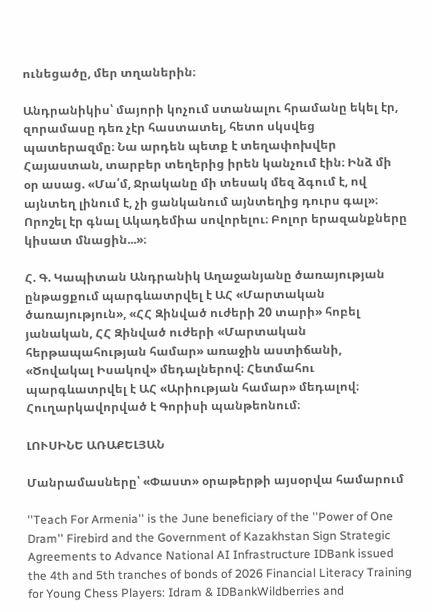ունեցածը, մեր տղաներին։

Անդրանիկիս՝ մայորի կոչում ստանալու հրամանը եկել էր, զորամասը դեռ չէր հաստատել, հետո սկսվեց պատերազմը։ Նա արդեն պետք է տեղափոխվեր Հայաստան, տարբեր տեղերից իրեն կանչում էին։ Ինձ մի օր ասաց. «Մա՛մ, Ջրականը մի տեսակ մեզ ձգում է, ով այնտեղ լինում է, չի ցանկանում այնտեղից դուրս գալ»։ Որոշել էր գնալ Ակադեմիա սովորելու։ Բոլոր երազանքները կիսատ մնացին...»։

Հ. Գ. Կապիտան Անդրանիկ Աղաջանյանը ծառայության ընթացքում պարգևատրվել է ԱՀ «Մարտական ծառայություն», «ՀՀ Զինված ուժերի 20 տարի» հոբել յանական, ՀՀ Զինված ուժերի «Մարտական հերթապահության համար» առաջին աստիճանի, «Ծովակալ Իսակով» մեդալներով։ Հետմահու պարգևատրվել է ԱՀ «Արիության համար» մեդալով։ Հուղարկավորված է Գորիսի պանթեոնում։

ԼՈՒՍԻՆԵ ԱՌԱՔԵԼՅԱՆ

Մանրամասները՝ «Փաստ» օրաթերթի այսօրվա համարում

''Teach For Armenia'' is the June beneficiary of the ''Power of One Dram'' Firebird and the Government of Kazakhstan Sign Strategic Agreements to Advance National AI Infrastructure IDBank issued the 4th and 5th tranches of bonds of 2026 Financial Literacy Training for Young Chess Players: Idram & IDBankWildberries and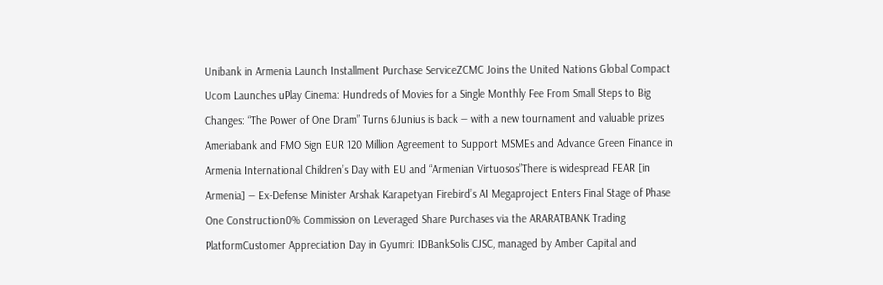Unibank in Armenia Launch Installment Purchase ServiceZCMC Joins the United Nations Global Compact Ucom Launches uPlay Cinema: Hundreds of Movies for a Single Monthly Fee From Small Steps to Big Changes: “The Power of One Dram” Turns 6Junius is back — with a new tournament and valuable prizes Ameriabank and FMO Sign EUR 120 Million Agreement to Support MSMEs and Advance Green Finance in Armenia International Children’s Day with EU and “Armenian Virtuosos”There is widespread FEAR [in Armenia] — Ex-Defense Minister Arshak Karapetyan Firebird’s AI Megaproject Enters Final Stage of Phase One Construction0% Commission on Leveraged Share Purchases via the ARARATBANK Trading PlatformCustomer Appreciation Day in Gyumri: IDBankSolis CJSC, managed by Amber Capital and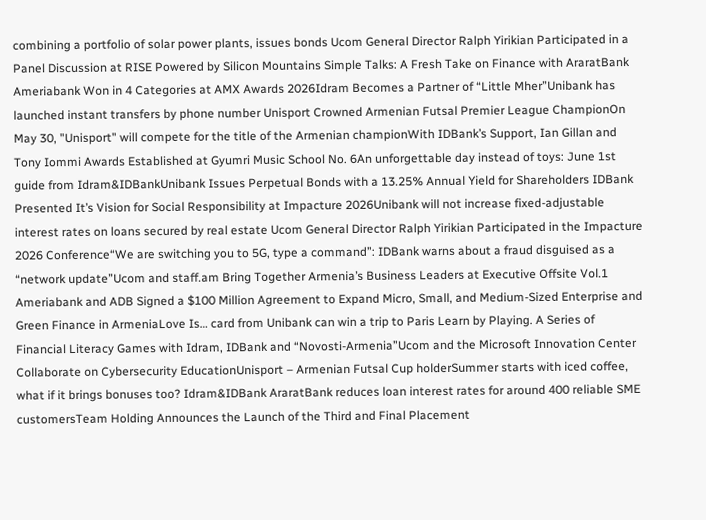combining a portfolio of solar power plants, issues bonds Ucom General Director Ralph Yirikian Participated in a Panel Discussion at RISE Powered by Silicon Mountains Simple Talks: A Fresh Take on Finance with AraratBank Ameriabank Won in 4 Categories at AMX Awards 2026Idram Becomes a Partner of “Little Mher”Unibank has launched instant transfers by phone number Unisport Crowned Armenian Futsal Premier League ChampionOn May 30, "Unisport" will compete for the title of the Armenian championWith IDBank’s Support, Ian Gillan and Tony Iommi Awards Established at Gyumri Music School No. 6An unforgettable day instead of toys: June 1st guide from Idram&IDBankUnibank Issues Perpetual Bonds with a 13.25% Annual Yield for Shareholders IDBank Presented It’s Vision for Social Responsibility at Impacture 2026Unibank will not increase fixed-adjustable interest rates on loans secured by real estate Ucom General Director Ralph Yirikian Participated in the Impacture 2026 Conference“We are switching you to 5G, type a command”: IDBank warns about a fraud disguised as a “network update”Ucom and staff.am Bring Together Armenia’s Business Leaders at Executive Offsite Vol.1 Ameriabank and ADB Signed a $100 Million Agreement to Expand Micro, Small, and Medium-Sized Enterprise and Green Finance in ArmeniaLove Is… card from Unibank can win a trip to Paris Learn by Playing. A Series of Financial Literacy Games with Idram, IDBank and “Novosti-Armenia”Ucom and the Microsoft Innovation Center Collaborate on Cybersecurity EducationUnisport – Armenian Futsal Cup holderSummer starts with iced coffee, what if it brings bonuses too? Idram&IDBank AraratBank reduces loan interest rates for around 400 reliable SME customersTeam Holding Announces the Launch of the Third and Final Placement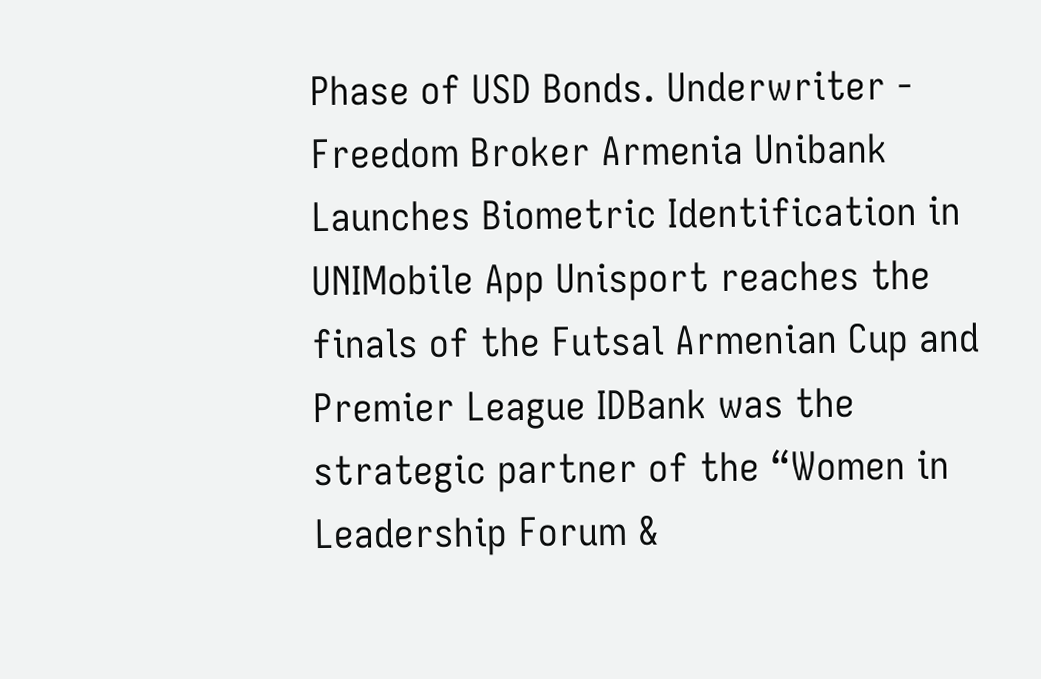Phase of USD Bonds. Underwriter - Freedom Broker Armenia Unibank Launches Biometric Identification in UNIMobile App Unisport reaches the finals of the Futsal Armenian Cup and Premier League IDBank was the strategic partner of the “Women in Leadership Forum &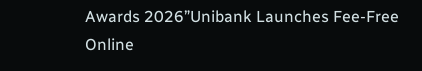Awards 2026”Unibank Launches Fee-Free Online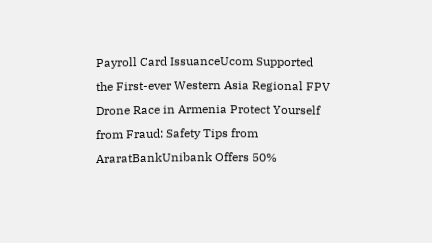Payroll Card IssuanceUcom Supported the First-ever Western Asia Regional FPV Drone Race in Armenia Protect Yourself from Fraud: Safety Tips from AraratBankUnibank Offers 50%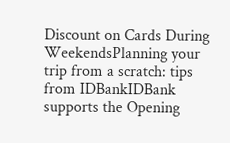Discount on Cards During WeekendsPlanning your trip from a scratch: tips from IDBankIDBank supports the Opening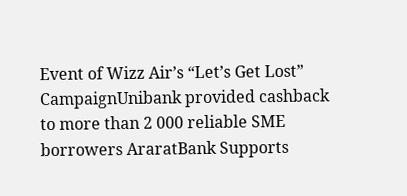Event of Wizz Air’s “Let’s Get Lost” CampaignUnibank provided cashback to more than 2 000 reliable SME borrowers AraratBank Supports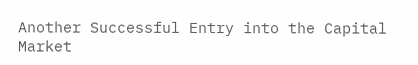Another Successful Entry into the Capital Market